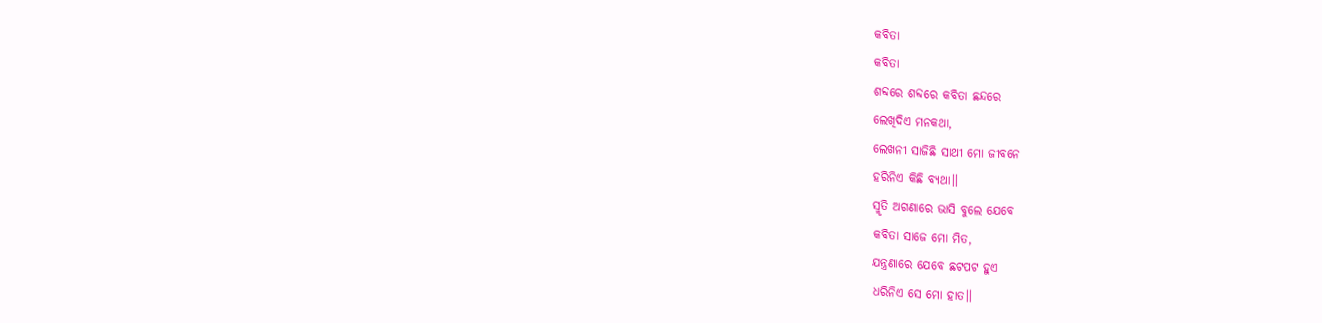କବିତା
କବିତା
ଶବ୍ଦରେ ଶବ୍ଦରେ କବିତା ଛନ୍ଦରେ
ଲେଖିଦିଏ ମନକଥା,
ଲେଖନୀ ସାଜିଛି ସାଥୀ ମୋ ଜୀବନେ
ହରିନିଏ କିଛି ବ୍ୟଥା।।
ସ୍ମୃତି ଅଗଣାରେ ଭାସି ବୁଲେ ଯେବେ
କବିତା ସାଜେ ମୋ ମିତ,
ଯନ୍ତ୍ରଣାରେ ଯେବେ ଛଟପଟ ହୁଏ
ଧରିନିଏ ସେ ମୋ ହାତ।।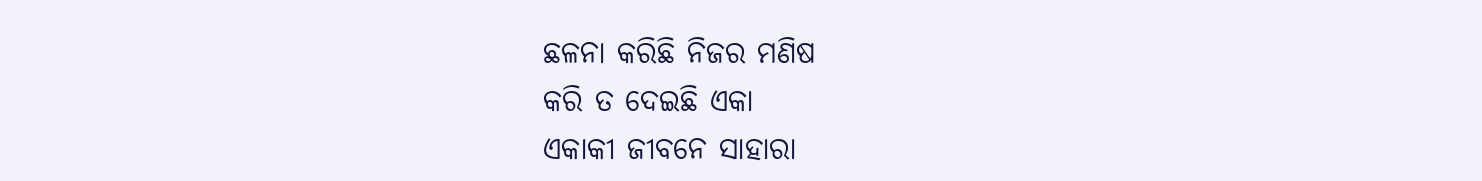ଛଳନା କରିଛି ନିଜର ମଣିଷ
କରି ତ ଦେଇଛି ଏକା
ଏକାକୀ ଜୀବନେ ସାହାରା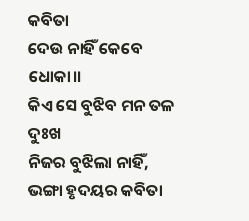କବିତା
ଦେଉ ନାହିଁ କେବେ ଧୋକା।।
କିଏ ସେ ବୁଝିବ ମନ ତଳ ଦୁଃଖ
ନିଜର ବୁଝିଲା ନାହିଁ,
ଭଙ୍ଗା ହୃଦୟର କବିତା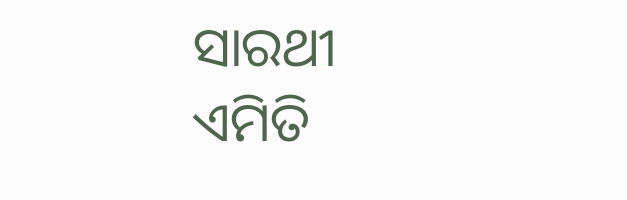ସାରଥୀ
ଏମିତି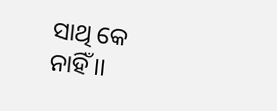ସାଥି କେ ନାହିଁ।।